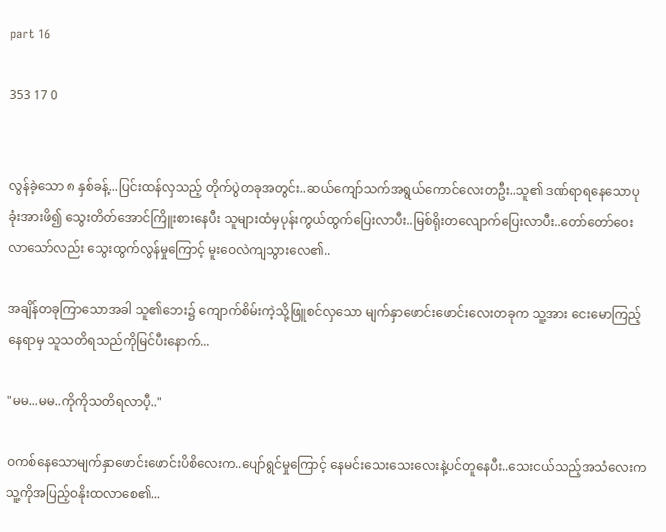part 16

353 17 0


လွန်ခဲ့သော ၈ နှစ်ခန့်...ပြင်းထန်လှသည့် တိုက်ပွဲတခုအတွင်း..ဆယ်ကျော်သက်အရွယ်ကောင်လေးတဦး..သူ၏ ဒဏ်ရာရနေသောပုခုံးအားဖိ၍ သွေးတိတ်အောင်ကြိူးစားနေပီး သူများထံမှပုန်းကွယ်ထွက်ပြေးလာပီး..မြစ်ရိုးတလျောက်ပြေးလာပီး..တော်တော်ဝေးလာသော်လည်း သွေးထွက်လွန်မှုကြောင့် မူးဝေလဲကျသွားလေ၏..

အချိန်တခုကြာသောအခါ သူ၏ဘေး၌ ကျောက်စိမ်းကဲ့သို့ဖြူစင်လှသော မျက်နှာဖောင်းဖောင်းလေးတခုက သူ့အား ငေးမောကြည့်နေရာမှ သူသတိရသည်ကိုမြင်ပီးနောက်...

"မမ...မမ..ကိုကိုသတိရလာပီ့.."

ဝကစ်နေသောမျက်နှာဖောင်းဖောင်းပိစိလေးက..ပျော်ရွင်မှုကြောင့် နေမင်းသေးသေးလေးနဲ့ပင်တူနေပီး..သေးငယ်သည့်အသံလေးက သူ့ကိုအပြည့်ဝနိုးထလာစေ၏...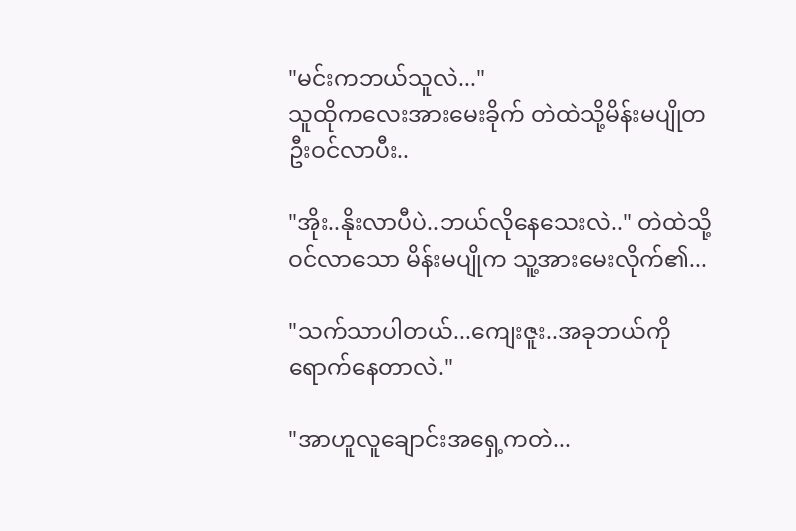"မင်းကဘယ်သူလဲ..."
သူထိုကလေးအားမေးခိုက် တဲထဲသို့မိန်းမပျိုတဦးဝင်လာပီး..

"အိုး..နိုးလာပီပဲ..ဘယ်လိုနေသေးလဲ.." တဲထဲသို့ဝင်လာသော မိန်းမပျိုက သူ့အားမေးလိုက်၏...

"သက်သာပါတယ်...ကျေးဇူး..အခုဘယ်ကိုရောက်နေတာလဲ."

"အာဟူလူချောင်းအရှေ့ကတဲ...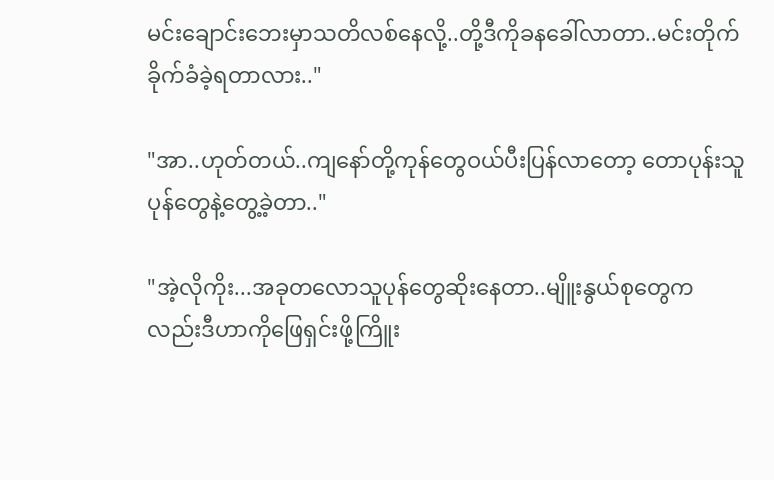မင်းချောင်းဘေးမှာသတိလစ်နေလို့..တို့ဒီကိုခနခေါ်လာတာ..မင်းတိုက်ခိုက်ခံခဲ့ရတာလား.."

"အာ..ဟုတ်တယ်..ကျနော်တို့ကုန်တွေဝယ်ပီးပြန်လာတော့ တောပုန်းသူပုန်တွေနဲ့တွေ့ခဲ့တာ.."

"အဲ့လိုကိုး...အခုတလောသူပုန်တွေဆိုးနေတာ..မျိူးနွယ်စုတွေကလည်းဒီဟာကိုဖြေရှင်းဖို့ကြိူး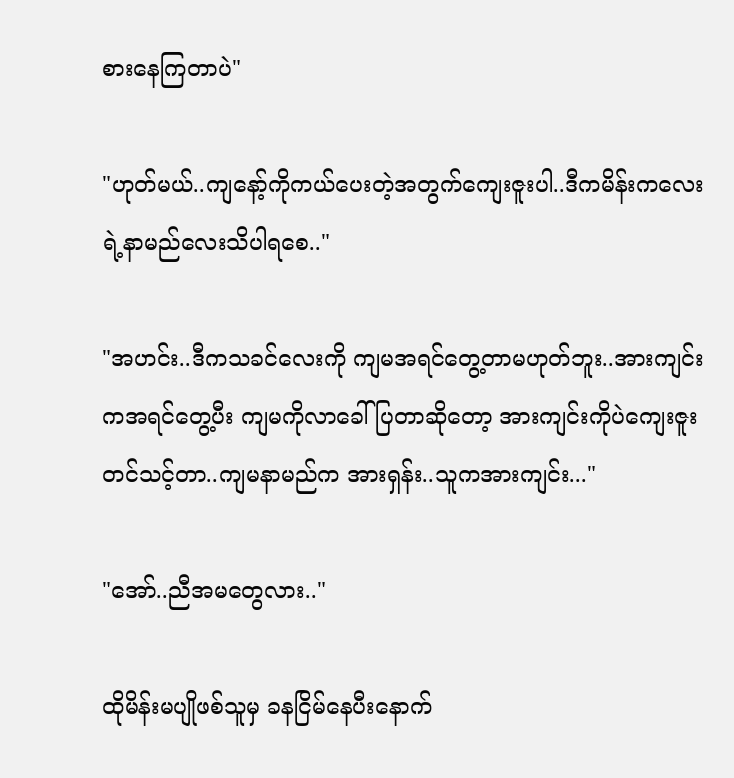စားနေကြတာပဲ"

"ဟုတ်မယ်..ကျနော့်ကိုကယ်ပေးတဲ့အတွက်ကျေးဇူးပါ..ဒီကမိန်းကလေးရဲ့နာမည်လေးသိပါရစေ.."

"အဟင်း..ဒီကသခင်လေးကို ကျမအရင်တွေ့တာမဟုတ်ဘူး..အားကျင်းကအရင်တွေ့ပီး ကျမကိုလာခေါ်ပြတာဆိုတော့ အားကျင်းကိုပဲကျေးဇူးတင်သင့်တာ..ကျမနာမည်က အားရှန်း..သူကအားကျင်း..."

"အော်..ညီအမတွေလား.."

ထိုမိန်းမပျိုဖစ်သူမှ ခနငြိမ်နေပီးနောက်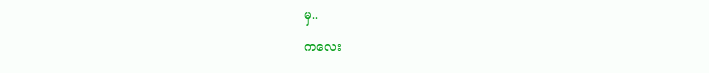မှ..

ကလေး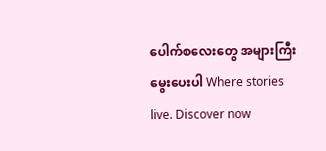ပေါက်စလေးတွေ အများကြီးမွေးပေးပါ Where stories live. Discover now